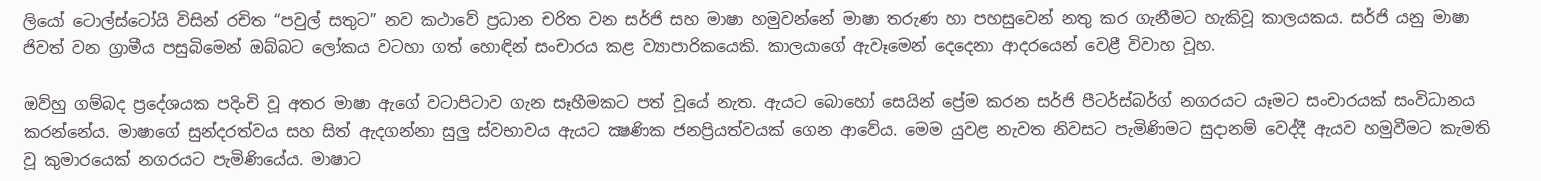ලියෝ ටොල්ස්ටෝයි විසින් රචිත “පවුල් සතුට” නව කථාවේ ප්‍රධාන චරිත වන සර්ජි සහ මාෂා හමුවන්නේ මාෂා තරුණ හා පහසුවෙන් නතු කර ගැනීමට හැකිවූ කාලයකය. සර්ජි යනු මාෂා ජිවත් වන ග්‍රාමීය පසුබිමෙන් ඔබ්බට ලෝකය වටහා ගත් හොඳින් සංචාරය කළ ව්‍යාපාරිකයෙකි. කාලයාගේ ඇවෑමෙන් දෙදෙනා ආදරයෙන් වෙළී විවාහ වූහ.

ඔව්හු ගම්බද ප්‍රදේශයක පදිංචි වූ අතර මාෂා ඇගේ වටාපිටාව ගැන සෑහීමකට පත් වූයේ නැත. ඇයට බොහෝ සෙයින් ප්‍රේම කරන සර්ජි පීටර්ස්බර්ග් නගරයට යෑමට සංචාරයක් සංවිධානය කරන්නේය. මාෂාගේ සුන්දරත්වය සහ සිත් ඇදගන්නා සුලු ස්වභාවය ඇයට ක්‍ෂණික ජනප්‍රියත්වයක් ගෙන ආවේය. මෙම යුවළ නැවත නිවසට පැමිණිමට සුදානම් වෙද්දී ඇයව හමුවීමට කැමති වූ කුමාරයෙක් නගරයට පැමිණියේය. මාෂාට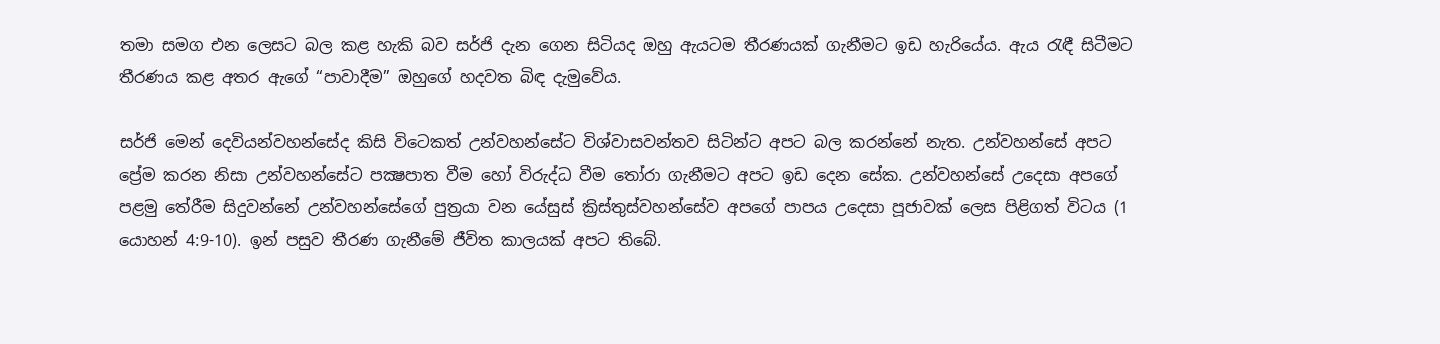තමා සමග එන ලෙසට බල කළ හැකි බව සර්ජි දැන ගෙන සිටියද ඔහු ඇයටම තීරණයක් ගැනීමට ඉඩ හැරියේය. ඇය රැඳී සිටීමට තීරණය කළ අතර ඇගේ “පාවාදීම” ඔහුගේ හදවත බිඳ දැමුවේය.

සර්ජි මෙන් දෙවියන්වහන්සේද කිසි විටෙකත් උන්වහන්සේට විශ්වාසවන්තව සිටින්ට අපට බල කරන්නේ නැත. උන්වහන්සේ අපට ප්‍රේම කරන නිසා උන්වහන්සේට පක්‍ෂපාත වීම හෝ විරුද්ධ වීම තෝරා ගැනීමට අපට ඉඩ දෙන සේක. උන්වහන්සේ උදෙසා අපගේ පළමු තේරීම සිදුවන්නේ උන්වහන්සේගේ පුත්‍රයා වන යේසුස් ක්‍රිස්තුස්වහන්සේව අපගේ පාපය උදෙසා පූජාවක් ලෙස පිළිගත් විටය (1 යොහන් 4:9-10). ඉන් පසුව තීරණ ගැනීමේ ජීවිත කාලයක් අපට තිබේ.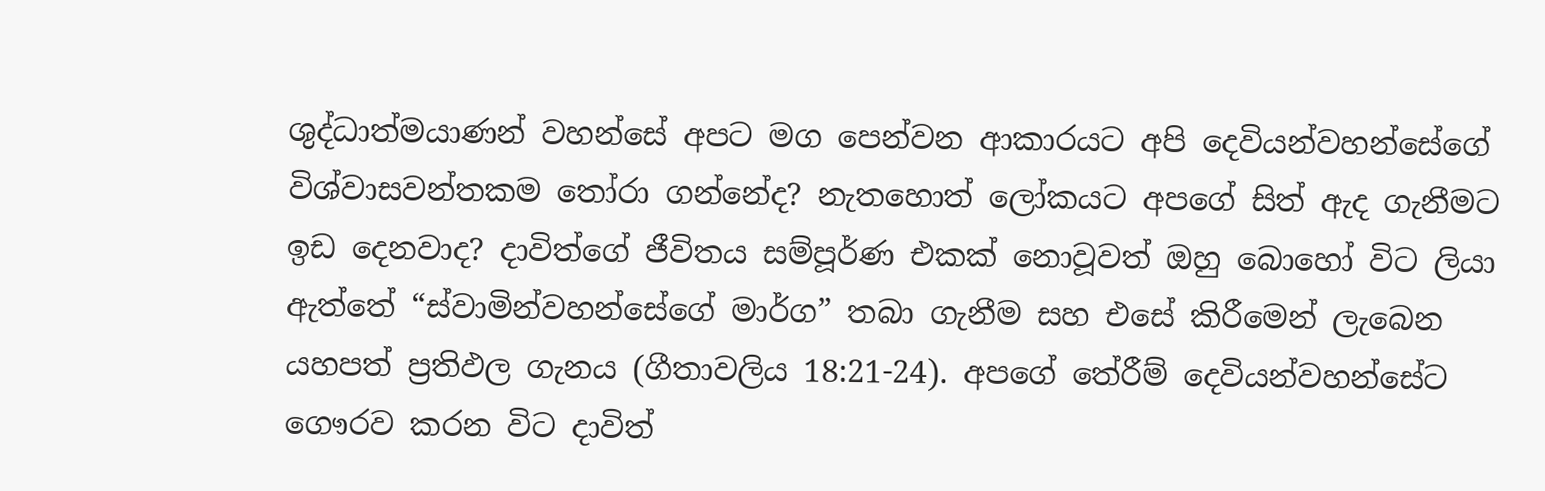ශුද්ධාත්මයාණන් වහන්සේ අපට මග පෙන්වන ආකාරයට අපි දෙවියන්වහන්සේගේ විශ්වාසවන්තකම තෝරා ගන්නේද? නැතහොත් ලෝකයට අපගේ සිත් ඇද ගැනීමට ඉඩ දෙනවාද? දාවිත්ගේ ජීවිතය සම්පූර්ණ එකක් නොවූවත් ඔහු බොහෝ විට ලියා ඇත්තේ “ස්වාමින්වහන්සේගේ මාර්ග” තබා ගැනීම සහ එසේ කිරීමෙන් ලැබෙන යහපත් ප්‍රතිඵල ගැනය (ගීතාවලිය 18:21-24). අපගේ තේරීම් දෙවියන්වහන්සේට ගෞරව කරන විට දාවිත්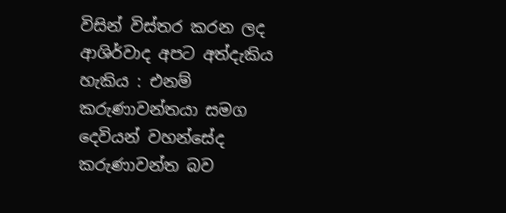විසින් විස්තර කරන ලද ආශිර්වාද අපට අත්දැකිය හැකිය : එනම් කරුණාවන්තයා සමග දෙවියන් වහන්සේද කරුණාවන්ත බව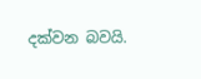දක්වන බවයි.